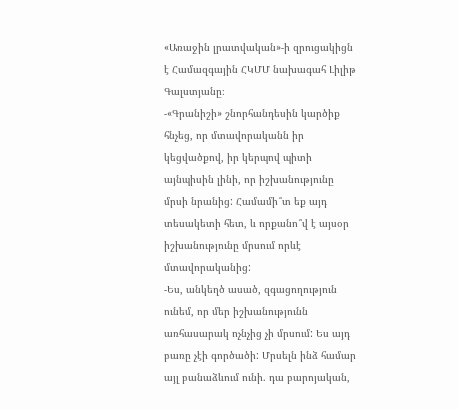«Առաջին լրատվական»-ի զրուցակիցն է Համազգային ՀԿՄՄ նախագահ Լիլիթ Գալստյանը։
-«Գրանիշի» շնորհանդեսին կարծիք հնչեց, որ մտավորականն իր կեցվածքով, իր կերպով պիտի այնպիսին լինի, որ իշխանությունը մրսի նրանից: Համամի՞տ եք այդ տեսակետի հետ, և որքանո՞վ է այսօր իշխանությունը մրսում որևէ մտավորականից:
-Ես, անկեղծ ասած, զգացողություն ունեմ, որ մեր իշխանությունն առհասարակ ոչնչից չի մրսում: Ես այդ բառը չէի գործածի: Մրսելն ինձ համար այլ բանաձևում ունի. դա բարոյական,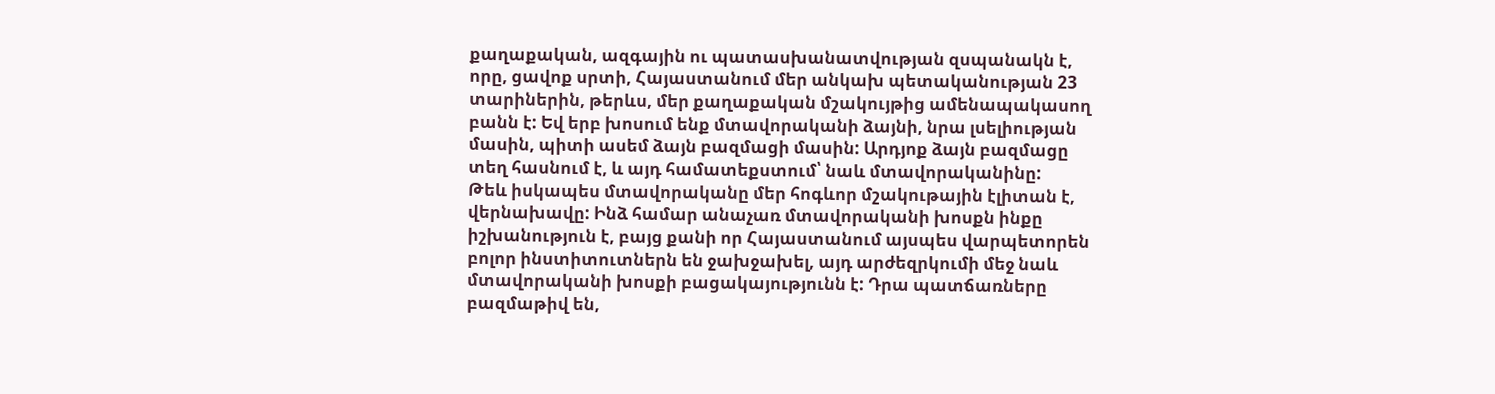քաղաքական, ազգային ու պատասխանատվության զսպանակն է, որը, ցավոք սրտի, Հայաստանում մեր անկախ պետականության 23 տարիներին, թերևս, մեր քաղաքական մշակույթից ամենապակասող բանն է: Եվ երբ խոսում ենք մտավորականի ձայնի, նրա լսելիության մասին, պիտի ասեմ ձայն բազմացի մասին: Արդյոք ձայն բազմացը տեղ հասնում է, և այդ համատեքստում՝ նաև մտավորականինը:
Թեև իսկապես մտավորականը մեր հոգևոր մշակութային էլիտան է, վերնախավը: Ինձ համար անաչառ մտավորականի խոսքն ինքը իշխանություն է, բայց քանի որ Հայաստանում այսպես վարպետորեն բոլոր ինստիտուտներն են ջախջախել, այդ արժեզրկումի մեջ նաև մտավորականի խոսքի բացակայությունն է: Դրա պատճառները բազմաթիվ են,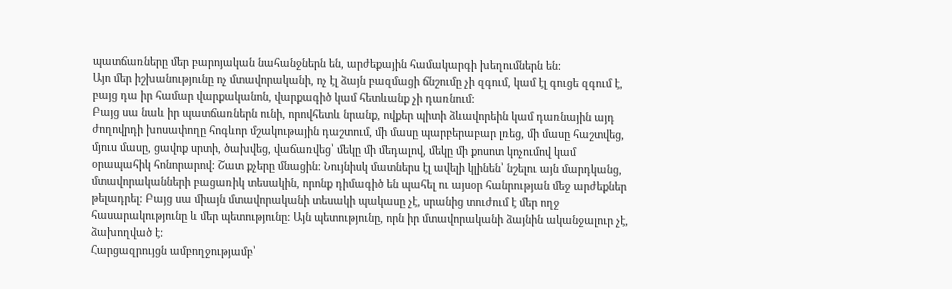պատճառները մեր բարոյական նահանջներն են, արժեքային համակարգի խեղումներն են:
Այո մեր իշխանությունը ոչ մտավորականի, ոչ էլ ձայն բազմացի ճնշումը չի զգում, կամ էլ գուցե զգում է, բայց դա իր համար վարքականոն, վարքագիծ կամ հետևանք չի դառնում:
Բայց սա նաև իր պատճառներն ունի, որովհետև նրանք, ովքեր պիտի ձևավորեին կամ դառնային այդ ժողովրդի խոսափողը հոգևոր մշակութային դաշտում, մի մասը պարբերաբար լռեց, մի մասը հաշտվեց, մյուս մասը, ցավոք սրտի, ծախվեց, վաճառվեց՝ մեկը մի մեդալով, մեկը մի քոսոտ կոչումով կամ օրապահիկ հոնորարով: Շատ քչերը մնացին: Նույնիսկ մատներս էլ ավելի կլինեն՝ նշելու այն մարդկանց, մտավորականների բացառիկ տեսակին, որոնք դիմագիծ են պահել ու այսօր հանրության մեջ արժեքներ թելադրել: Բայց սա միայն մտավորականի տեսակի պակասը չէ, սրանից տուժում է մեր ողջ հասարակությունը և մեր պետությունը: Այն պետությունը, որն իր մտավորականի ձայնին ականջալուր չէ, ձախողված է:
Հարցազրույցն ամբողջությամբ՝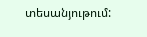տեսանյութում: